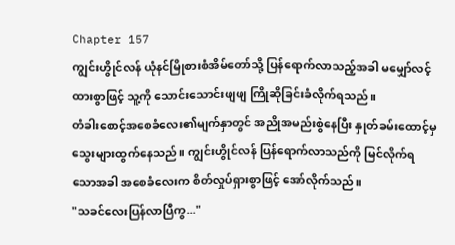Chapter 157
ကျွင်းဟွိုင်လန် ယုံနင်မြိုစားစံအိမ်တော်သို့ ပြန်ရောက်လာသည့်အခါ မမျှော်လင့်ထားစွာဖြင့် သူ့ကို သောင်းသောင်းဖျဖျ ကြိုဆိုခြင်းခံလိုက်ရသည်။
တံခါးစောင့်အစေခံလေး၏မျက်နှာတွင် အညိုအမည်းစွဲနေပြီး နှုတ်ခမ်းထောင့်မှ သွေးများထွက်နေသည်။ ကျွင်းဟွိုင်လန် ပြန်ရောက်လာသည်ကို မြင်လိုက်ရသောအခါ အစေခံလေးက စိတ်လှုပ်ရှားစွာဖြင့် အော်လိုက်သည်။
"သခင်လေးပြန်လာပြီကွ..."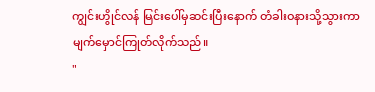ကျွင်းဟွိုင်လန် မြင်းပေါ်မှဆင်းပြီးနောက် တံခါးဝနားသို့သွားကာ မျက်မှောင်ကြုတ်လိုက်သည်။
"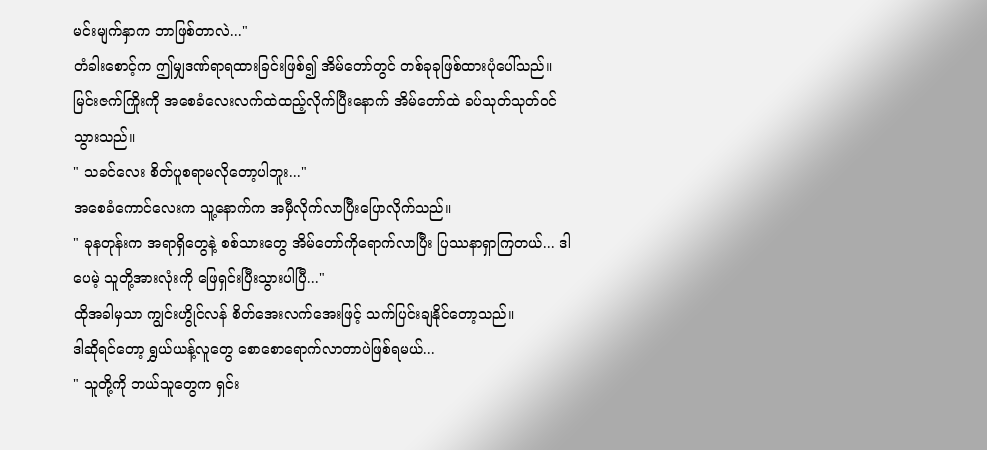မင်းမျက်နှာက ဘာဖြစ်တာလဲ..."
တံခါးစောင့်က ဤမျှဒဏ်ရာရထားခြင်းဖြစ်၍ အိမ်တော်တွင် တစ်ခုခုဖြစ်ထားပုံပေါ်သည်။
မြင်းဇက်ကြိုးကို အစေခံလေးလက်ထဲထည့်လိုက်ပြီးနောက် အိမ်တော်ထဲ ခပ်သုတ်သုတ်ဝင်သွားသည်။
" သခင်လေး စိတ်ပူစရာမလိုတော့ပါဘူး..."
အစေခံကောင်လေးက သူ့နောက်က အမှီလိုက်လာပြီးပြောလိုက်သည်။
" ခုနတုန်းက အရာရှိတွေနဲ့ စစ်သားတွေ အိမ်တော်ကိုရောက်လာပြီး ပြဿနာရှာကြတယ်... ဒါပေမဲ့ သူတို့အားလုံးကို ဖြေရှင်းပြီးသွားပါပြီ..."
ထိုအခါမှသာ ကျွင်းဟွိုင်လန် စိတ်အေးလက်အေးဖြင့် သက်ပြင်းချနိုင်တော့သည်။
ဒါဆိုရင်တော့ ရွှယ်ယန့်လူတွေ စောစောရောက်လာတာပဲဖြစ်ရမယ်...
" သူတို့ကို ဘယ်သူတွေက ရှင်း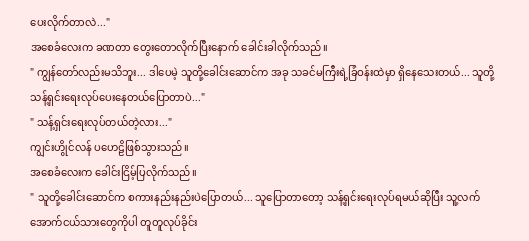ပေးလိုက်တာလဲ..."
အစေခံလေးက ခဏတာ တွေးတောလိုက်ပြီးနောက် ခေါင်းခါလိုက်သည်။
" ကျွန်တော်လည်းမသိဘူး... ဒါပေမဲ့ သူတို့ခေါင်းဆောင်က အခု သခင်မကြီးရဲ့ခြံဝန်းထဲမှာ ရှိနေသေးတယ်... သူတို့ သန့်ရှင်းရေးလုပ်ပေးနေတယ်ပြောတာပဲ..."
" သန့်ရှင်းရေးလုပ်တယ်တဲ့လား..."
ကျွင်းဟွိုင်လန် ပဟေဠိဖြစ်သွားသည်။
အစေခံလေးက ခေါင်းငြိမ့်ပြလိုက်သည်။
" သူတို့ခေါင်းဆောင်က စကားနည်းနည်းပဲပြောတယ်... သူပြောတာတော့ သန့်ရှင်းရေးလုပ်ရမယ်ဆိုပြီး သူ့လက်အောက်ငယ်သားတွေကိုပါ တူတူလုပ်ခိုင်း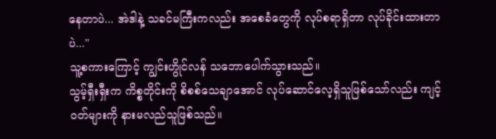နေတာပဲ... အဲဒါနဲ့ သခင်မကြီးကလည်း အစေခံတွေကို လုပ်စရာရှိတာ လုပ်ခိုင်းထားတာပဲ..."
သူ့စကားကြောင့် ကျွင်းဟွိုင်လန် သဘောပေါက်သွားသည်။
သွမ့်ရှီးရှီးက ကိစ္စတိုင်းကို စိစစ်သေချာအောင် လုပ်ဆောင်လေ့ရှိသူဖြစ်သော်လည်း ကျင့်ဝတ်များကို နားမလည်သူဖြစ်သည်။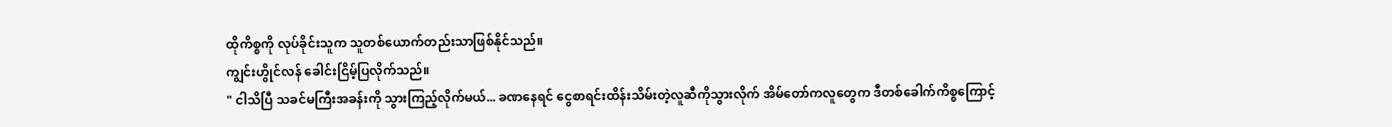ထိုကိစ္စကို လုပ်ခိုင်းသူက သူတစ်ယောက်တည်းသာဖြစ်နိုင်သည်။
ကျွင်းဟွိုင်လန် ခေါင်းငြိမ့်ပြလိုက်သည်။
" ငါသိပြီ သခင်မကြီးအခန်းကို သွားကြည့်လိုက်မယ်... ခဏနေရင် ငွေစာရင်းထိန်းသိမ်းတဲ့လူဆီကိုသွားလိုက် အိမ်တော်ကလူတွေက ဒီတစ်ခေါက်ကိစ္စကြောင့်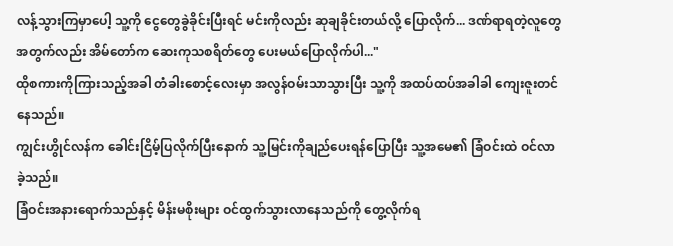လန့်သွားကြမှာပေါ့ သူ့ကို ငွေတွေခွဲခိုင်းပြီးရင် မင်းကိုလည်း ဆုချခိုင်းတယ်လို့ ပြောလိုက်... ဒဏ်ရာရတဲ့လူတွေအတွက်လည်း အိမ်တော်က ဆေးကုသစရိတ်တွေ ပေးမယ်ပြောလိုက်ပါ..."
ထိုစကားကိုကြားသည့်အခါ တံခါးစောင့်လေးမှာ အလွန်ဝမ်းသာသွားပြီး သူ့ကို အထပ်ထပ်အခါခါ ကျေးဇူးတင်နေသည်။
ကျွင်းဟွိုင်လန်က ခေါင်းငြိမ့်ပြလိုက်ပြီးနောက် သူ့မြင်းကိုချည်ပေးရန်ပြောပြီး သူ့အမေ၏ ခြံဝင်းထဲ ဝင်လာခဲ့သည်။
ခြံဝင်းအနားရောက်သည်နှင့် မိန်းမစိုးများ ဝင်ထွက်သွားလာနေသည်ကို တွေ့လိုက်ရ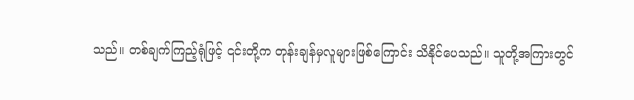သည်။ တစ်ချက်ကြည့်ရုံဖြင့် ၎င်းတို့က တုန်းချန်မှလူများဖြစ်ကြောင်း သိနိုင်ပေသည်။ သူတို့အကြားတွင်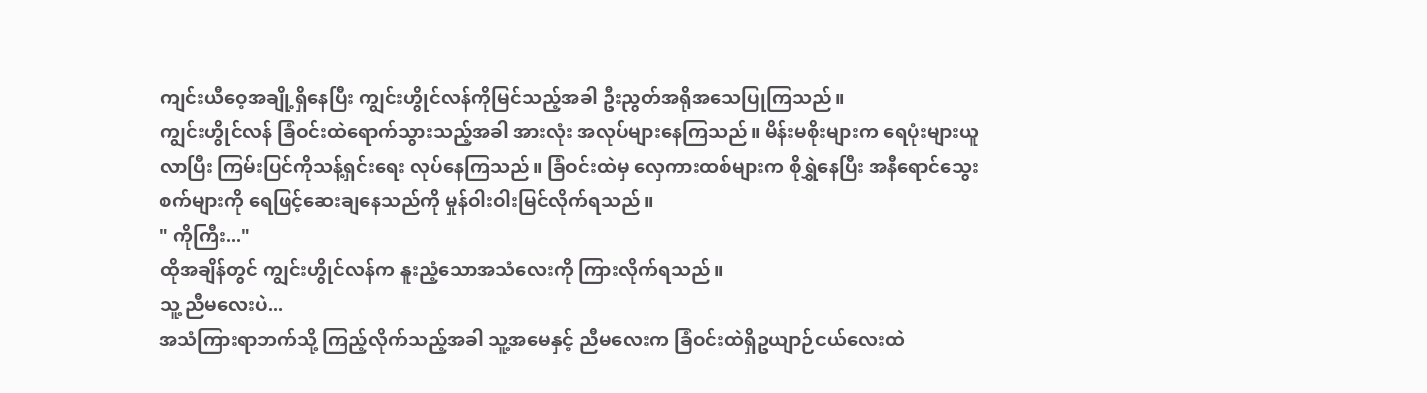ကျင်းယီဝေ့အချို့ရှိနေပြီး ကျွင်းဟွိုင်လန်ကိုမြင်သည့်အခါ ဦးညွတ်အရိုအသေပြုကြသည်။
ကျွင်းဟွိုင်လန် ခြံဝင်းထဲရောက်သွားသည့်အခါ အားလုံး အလုပ်များနေကြသည်။ မိန်းမစိုးများက ရေပုံးများယူလာပြီး ကြမ်းပြင်ကိုသန့်ရှင်းရေး လုပ်နေကြသည်။ ခြံဝင်းထဲမှ လှေကားထစ်များက စိုရွှဲနေပြီး အနီရောင်သွေးစက်များကို ရေဖြင့်ဆေးချနေသည်ကို မှုန်ဝါးဝါးမြင်လိုက်ရသည်။
" ကိုကြီး..."
ထိုအချိန်တွင် ကျွင်းဟွိုင်လန်က နူးညံ့သောအသံလေးကို ကြားလိုက်ရသည်။
သူ့ ညီမလေးပဲ...
အသံကြားရာဘက်သို့ ကြည့်လိုက်သည့်အခါ သူ့အမေနှင့် ညီမလေးက ခြံဝင်းထဲရှိဥယျာဉ်ငယ်လေးထဲ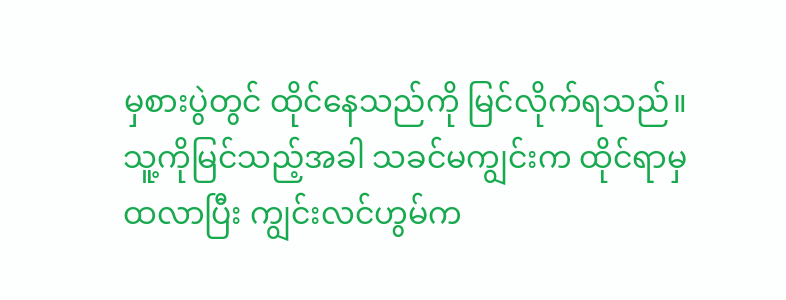မှစားပွဲတွင် ထိုင်နေသည်ကို မြင်လိုက်ရသည်။
သူ့ကိုမြင်သည့်အခါ သခင်မကျွင်းက ထိုင်ရာမှထလာပြီး ကျွင်းလင်ဟွမ်က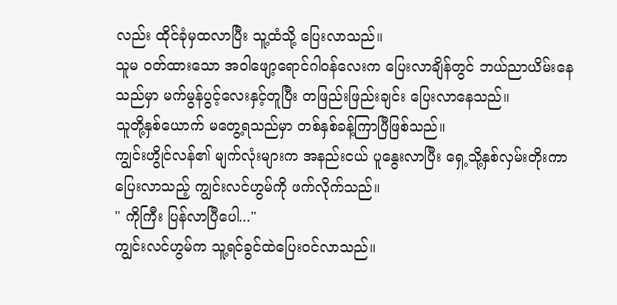လည်း ထိုင်ခုံမှထလာပြီး သူ့ထံသို့ ပြေးလာသည်။
သူမ ဝတ်ထားသော အဝါဖျော့ရောင်ဂါဝန်လေးက ပြေးလာချိန်တွင် ဘယ်ညာယိမ်းနေသည်မှာ မက်မွန်ပွင့်လေးနှင့်တူပြီး တဖြည်းဖြည်းချင်း ပြေးလာနေသည်။
သူတို့နှစ်ယောက် မတွေ့ရသည်မှာ တစ်နှစ်ခန့်ကြာပြီဖြစ်သည်။
ကျွင်းဟွိုင်လန်၏ မျက်လုံးများက အနည်းငယ် ပူနွေးလာပြီး ရှေ့သို့နှစ်လှမ်းတိုးကာ ပြေးလာသည့် ကျွင်းလင်ဟွမ်ကို ဖက်လိုက်သည်။
" ကိုကြီး ပြန်လာပြီပေါ..."
ကျွင်းလင်ဟွမ်က သူ့ရင်ခွင်ထဲပြေးဝင်လာသည်။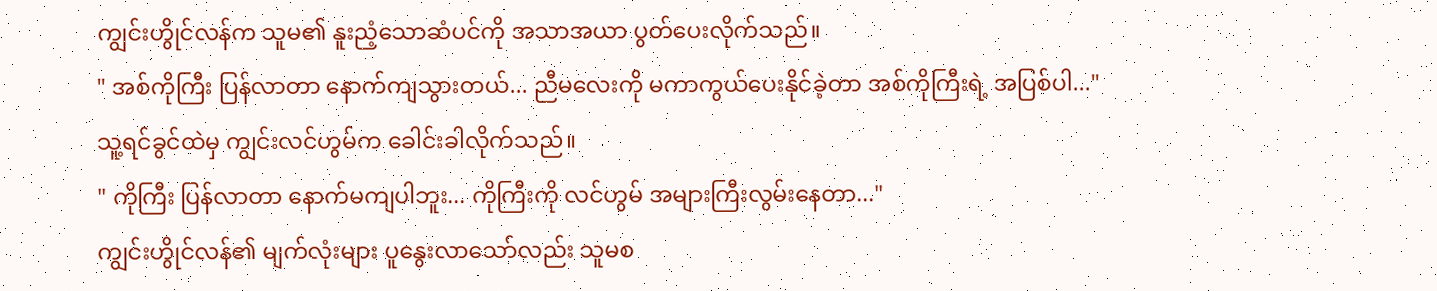ကျွင်းဟွိုင်လန်က သူမ၏ နူးညံ့သောဆံပင်ကို အသာအယာ ပွတ်ပေးလိုက်သည်။
" အစ်ကိုကြီး ပြန်လာတာ နောက်ကျသွားတယ်... ညီမလေးကို မကာကွယ်ပေးနိုင်ခဲ့တာ အစ်ကိုကြီးရဲ့ အပြစ်ပါ..."
သူ့ရင်ခွင်ထဲမှ ကျွင်းလင်ဟွမ်က ခေါင်းခါလိုက်သည်။
" ကိုကြီး ပြန်လာတာ နောက်မကျပါဘူး... ကိုကြီးကို လင်ဟွမ် အများကြီးလွမ်းနေတာ..."
ကျွင်းဟွိုင်လန်၏ မျက်လုံးများ ပူနွေးလာသော်လည်း သူမစ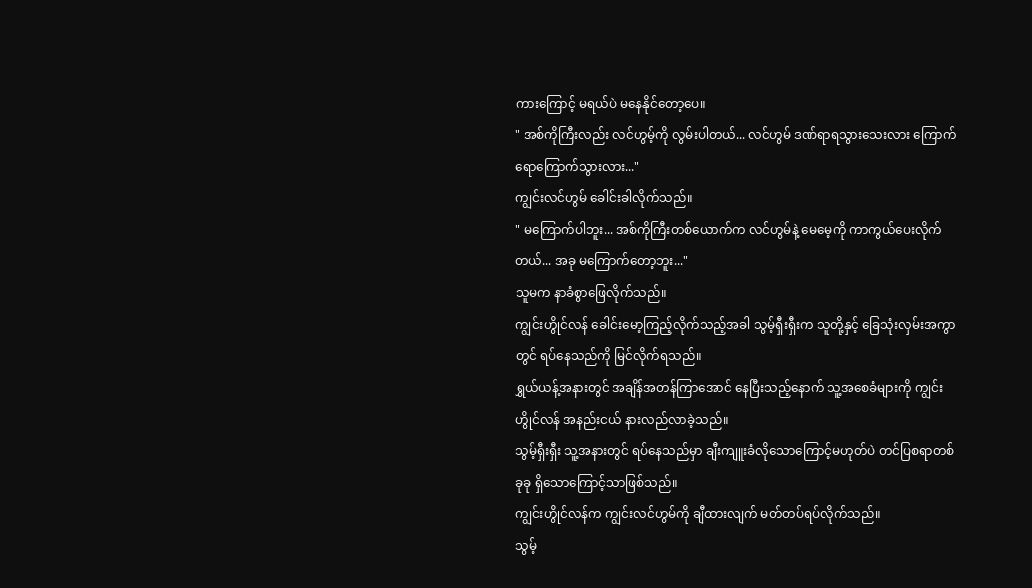ကားကြောင့် မရယ်ပဲ မနေနိုင်တော့ပေ။
" အစ်ကိုကြီးလည်း လင်ဟွမ့်ကို လွမ်းပါတယ်... လင်ဟွမ် ဒဏ်ရာရသွားသေးလား ကြောက်ရောကြောက်သွားလား..."
ကျွင်းလင်ဟွမ် ခေါင်းခါလိုက်သည်။
" မကြောက်ပါဘူး... အစ်ကိုကြီးတစ်ယောက်က လင်ဟွမ်နဲ့ မေမေ့ကို ကာကွယ်ပေးလိုက်တယ်... အခု မကြောက်တော့ဘူး..."
သူမက နာခံစွာဖြေလိုက်သည်။
ကျွင်းဟွိုင်လန် ခေါင်းမော့ကြည့်လိုက်သည့်အခါ သွမ့်ရှီးရှီးက သူတို့နှင့် ခြေသုံးလှမ်းအကွာတွင် ရပ်နေသည်ကို မြင်လိုက်ရသည်။
ရွှယ်ယန့်အနားတွင် အချိန်အတန်ကြာအောင် နေပြီးသည့်နောက် သူ့အစေခံများကို ကျွင်းဟွိုင်လန် အနည်းငယ် နားလည်လာခဲ့သည်။
သွမ့်ရှီးရှီး သူ့အနားတွင် ရပ်နေသည်မှာ ချီးကျူးခံလိုသောကြောင့်မဟုတ်ပဲ တင်ပြစရာတစ်ခုခု ရှိသောကြောင့်သာဖြစ်သည်။
ကျွင်းဟွိုင်လန်က ကျွင်းလင်ဟွမ်ကို ချီထားလျက် မတ်တပ်ရပ်လိုက်သည်။
သွမ့်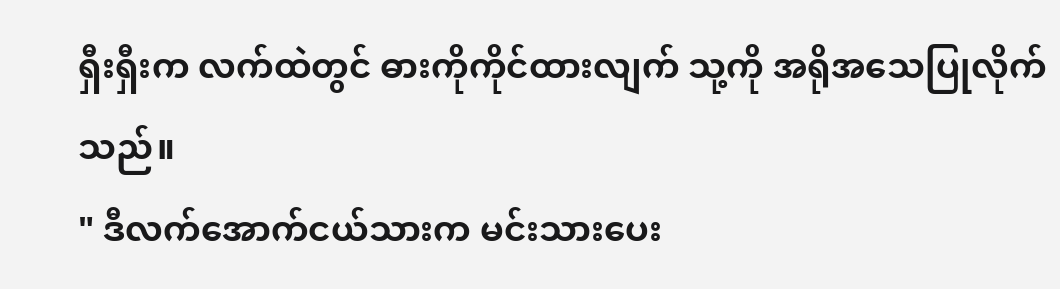ရှီးရှီးက လက်ထဲတွင် ဓားကိုကိုင်ထားလျက် သု့ကို အရိုအသေပြုလိုက်သည်။
" ဒီလက်အောက်ငယ်သားက မင်းသားပေး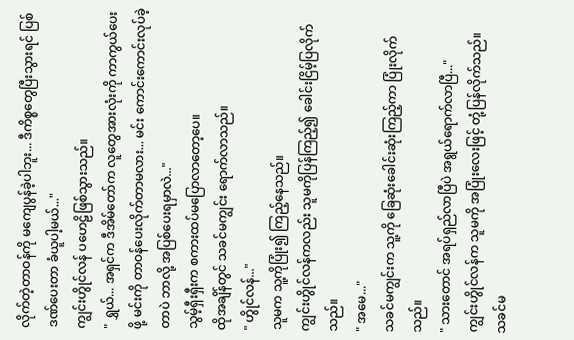လိုက်တဲ့တာဝန်ကို မကျေပွန်ခဲ့ပါဘူး... ဒီကိစ္စတွေပြီးသွားရင် ပြစ်ဒဏ်ပေးတာ ခံယူပါ့မယ်..."
ကျွင်းဟွိုင်လန် ပဟေဠိဖြစ်သွားသည်။
" ရွှယ်... အရှင်က ဒီအိမ်တော်က လူတွေအားလုံးကို ကာကွယ်ပေးဖို့ မင်းကို တာဝန်ပေးလိုက်တာမလား... မင်း ကောင်းကောင်းလုပ်ခဲ့တာပဲ ဘာလို့ အပြစ်ပေးရမှာလဲ..."
သွမ့်ရှီးရှီးက စကားထပ်မပြောလာတော့ပေ။
ထိုအချိန်တွင် သခင်မကျွင်း ရောက်လာသည်။
" ဟွိုင်လန်..."
သူမက သူ့ကိုပြုံး၍ ကြည့်နေသည်။
ကျွင်းဟွိုင်လန်ကလည်း သူမကိုပြန်ကြည့်၍ ခေါင်းငြိမ့်ပြလိုက်သည်။
" အမေ..."
သခင်မကျွင်းက သူ့ကို ခြေဆုံးခေါင်းဆုံးကြည့်ကာ ပြုံးလိုက်သည်။
" သားတောင် အရပ်ရှည်လာပြီပဲ အရွယ်ရောက်လာပြီ..."
ကျွင်းဟွိုင်လန်က သူမကို အပြုံးလေးဖြင့် တုံ့ပြန်လိုက်သည်။
သခင်မ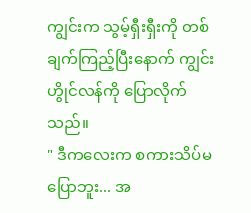ကျွင်းက သွမ့်ရှီးရှီးကို တစ်ချက်ကြည့်ပြီးနောက် ကျွင်းဟွိုင်လန်ကို ပြောလိုက်သည်။
" ဒီကလေးက စကားသိပ်မပြောဘူး... အ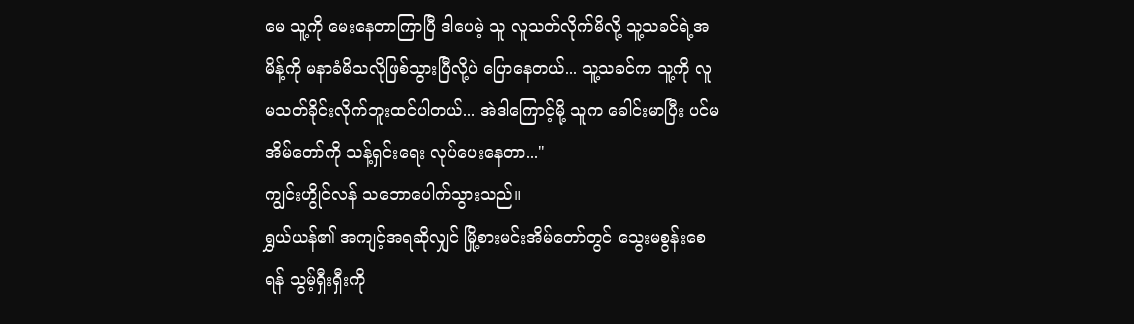မေ သူ့ကို မေးနေတာကြာပြီ ဒါပေမဲ့ သူ လူသတ်လိုက်မိလို့ သူ့သခင်ရဲ့အမိန့်ကို မနာခံမိသလိုဖြစ်သွားပြီလို့ပဲ ပြောနေတယ်... သူ့သခင်က သူ့ကို လူမသတ်ခိုင်းလိုက်ဘူးထင်ပါတယ်... အဲဒါကြောင့်မို့ သူက ခေါင်းမာပြီး ပင်မအိမ်တော်ကို သန့်ရှင်းရေး လုပ်ပေးနေတာ..."
ကျွင်းဟွိုင်လန် သဘောပေါက်သွားသည်။
ရွှယ်ယန်၏ အကျင့်အရဆိုလျှင် မြို့စားမင်းအိမ်တော်တွင် သွေးမစွန်းစေရန် သွမ့်ရှီးရှီးကို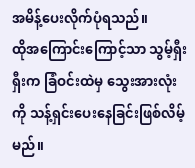အမိန့်ပေးလိုက်ပုံရသည်။
ထိုအကြောင်းကြောင့်သာ သွမ့်ရှီးရှီးက ခြံဝင်းထဲမှ သွေးအားလုံးကို သန့်ရှင်းပေးနေခြင်းဖြစ်လိမ့်မည်။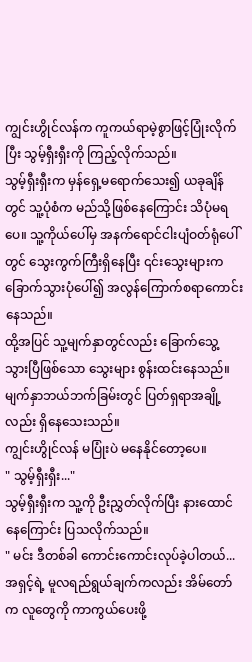ကျွင်းဟွိုင်လန်က ကူကယ်ရာမဲ့စွာဖြင့်ပြုံးလိုက်ပြီး သွမ့်ရှီးရှီးကို ကြည့်လိုက်သည်။
သွမ့်ရှီးရှီးက မှန်ရှေ့မရောက်သေး၍ ယခုချိန်တွင် သူ့ပုံစံက မည်သို့ဖြစ်နေကြောင်း သိပုံမရပေ။ သူ့ကိုယ်ပေါ်မှ အနက်ရောင်ငါးပျံဝတ်ရုံပေါ်တွင် သွေးကွက်ကြီးရှိနေပြီး ၎င်းသွေးများက ခြောက်သွားပုံပေါ်၍ အလွန်ကြောက်စရာကောင်းနေသည်။
ထို့အပြင် သူ့မျက်နှာတွင်လည်း ခြောက်သွေ့သွားပြီဖြစ်သော သွေးများ စွန်းထင်းနေသည်။ မျက်နှာဘယ်ဘက်ခြမ်းတွင် ပြတ်ရှရာအချို့လည်း ရှိနေသေးသည်။
ကျွင်းဟွိုင်လန် မပြုံးပဲ မနေနိုင်တော့ပေ။
" သွမ့်ရှီးရှီး..."
သွမ့်ရှီးရှီးက သူ့ကို ဦးညွှတ်လိုက်ပြီး နားထောင်နေကြောင်း ပြသလိုက်သည်။
" မင်း ဒီတစ်ခါ ကောင်းကောင်းလုပ်ခဲ့ပါတယ်... အရှင့်ရဲ့ မူလရည်ရွယ်ချက်ကလည်း အိမ်တော်က လူတွေကို ကာကွယ်ပေးဖို့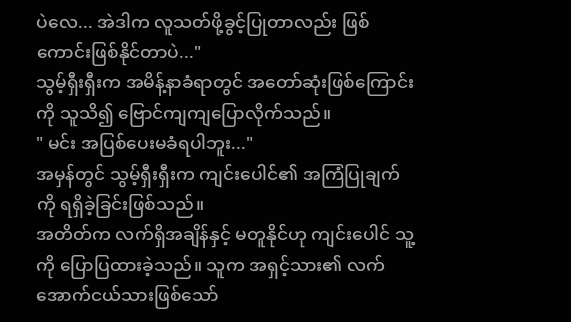ပဲလေ... အဲဒါက လူသတ်ဖို့ခွင့်ပြုတာလည်း ဖြစ်ကောင်းဖြစ်နိုင်တာပဲ..."
သွမ့်ရှီးရှီးက အမိန့်နာခံရာတွင် အတော်ဆုံးဖြစ်ကြောင်းကို သူသိ၍ ဗြောင်ကျကျပြောလိုက်သည်။
" မင်း အပြစ်ပေးမခံရပါဘူး..."
အမှန်တွင် သွမ့်ရှီးရှီးက ကျင်းပေါင်၏ အကြံပြုချက်ကို ရရှိခဲ့ခြင်းဖြစ်သည်။
အတိတ်က လက်ရှိအချိန်နှင့် မတူနိုင်ဟု ကျင်းပေါင် သူ့ကို ပြောပြထားခဲ့သည်။ သူက အရှင့်သား၏ လက်အောက်ငယ်သားဖြစ်သော်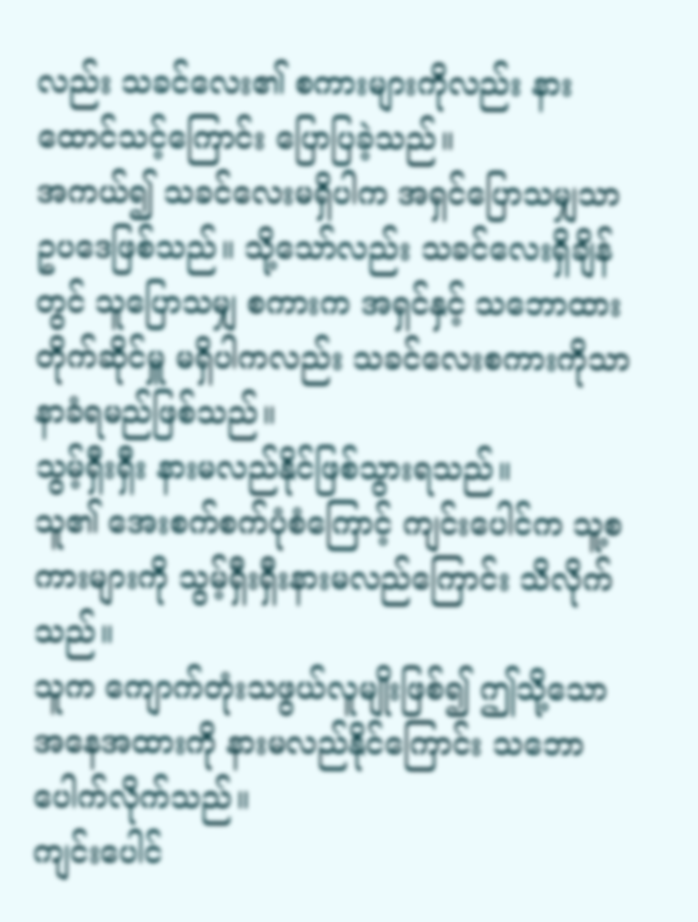လည်း သခင်လေး၏ စကားများကိုလည်း နားထောင်သင့်ကြောင်း ပြောပြခဲ့သည်။
အကယ်၍ သခင်လေးမရှိပါက အရှင်ပြောသမျှသာ ဥပဒေဖြစ်သည်။ သို့သော်လည်း သခင်လေးရှိချိန်တွင် သူပြောသမျှ စကားက အရှင်နှင့် သဘောထားတိုက်ဆိုင်မှူ မရှိပါကလည်း သခင်လေးစကားကိုသာ နာခံရမည်ဖြစ်သည်။
သွမ့်ရှီးရှီး နားမလည်နိုင်ဖြစ်သွားရသည်။
သူ၏ အေးစက်စက်ပုံစံကြောင့် ကျင်းပေါင်က သူ့စကားများကို သွမ့်ရှီးရှီးနားမလည်ကြောင်း သိလိုက်သည်။
သူက ကျောက်တုံးသဖွယ်လူမျိုးဖြစ်၍ ဤသို့သော အနေအထားကို နားမလည်နိုင်ကြောင်း သဘောပေါက်လိုက်သည်။
ကျင်းပေါင်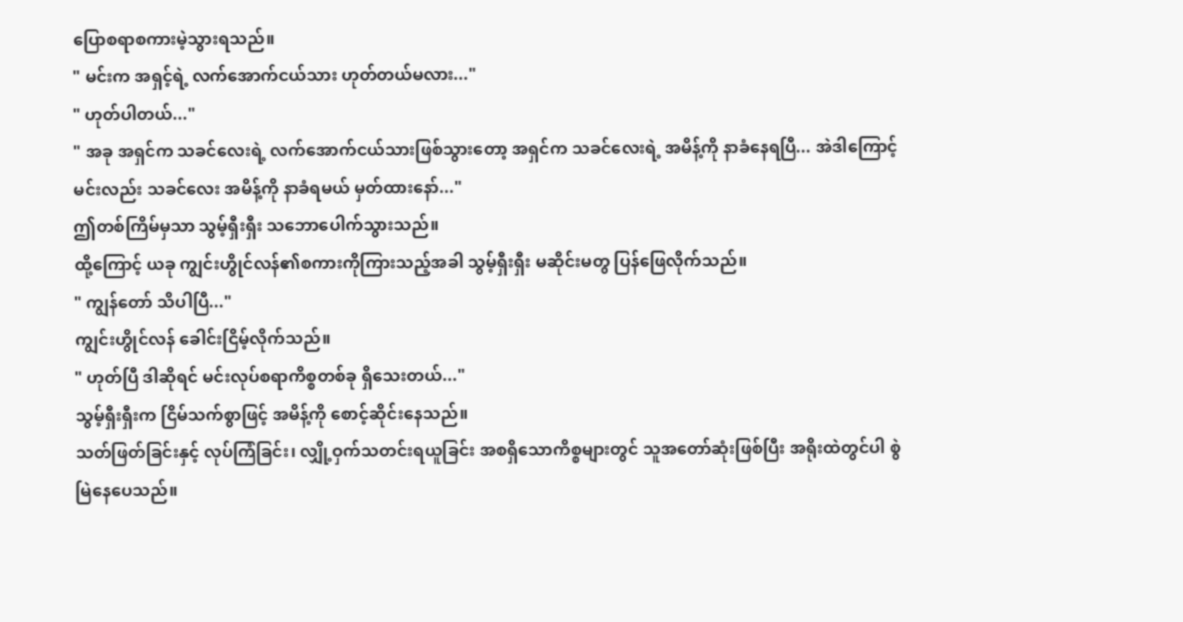ပြောစရာစကားမဲ့သွားရသည်။
" မင်းက အရှင့်ရဲ့ လက်အောက်ငယ်သား ဟုတ်တယ်မလား..."
" ဟုတ်ပါတယ်..."
" အခု အရှင်က သခင်လေးရဲ့ လက်အောက်ငယ်သားဖြစ်သွားတော့ အရှင်က သခင်လေးရဲ့ အမိန့်ကို နာခံနေရပြီ... အဲဒါကြောင့် မင်းလည်း သခင်လေး အမိန့်ကို နာခံရမယ် မှတ်ထားနော်..."
ဤတစ်ကြိမ်မှသာ သွမ့်ရှီးရှီး သဘောပေါက်သွားသည်။
ထို့ကြောင့် ယခု ကျွင်းဟွိုင်လန်၏စကားကိုကြားသည့်အခါ သွမ့်ရှီးရှီး မဆိုင်းမတွ ပြန်ဖြေလိုက်သည်။
" ကျွန်တော် သိပါပြီ..."
ကျွင်းဟွိုင်လန် ခေါင်းငြိမ့်လိုက်သည်။
" ဟုတ်ပြီ ဒါဆိုရင် မင်းလုပ်စရာကိစ္စတစ်ခု ရှိသေးတယ်..."
သွမ့်ရှီးရှီးက ငြိမ်သက်စွာဖြင့် အမိန့်ကို စောင့်ဆိုင်းနေသည်။
သတ်ဖြတ်ခြင်းနှင့် လုပ်ကြံခြင်း၊ လျှို့ဝှက်သတင်းရယူခြင်း အစရှိသောကိစ္စများတွင် သူအတော်ဆုံးဖြစ်ပြီး အရိုးထဲတွင်ပါ စွဲမြဲနေပေသည်။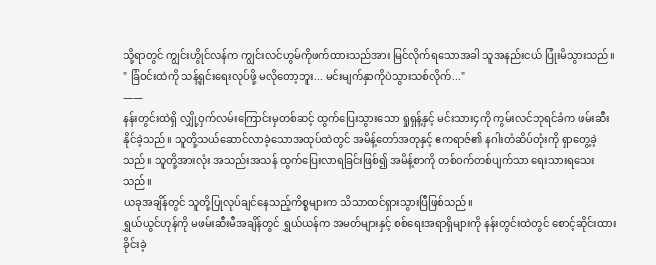သို့ရာတွင် ကျွင်းဟွိုင်လန်က ကျွင်းလင်ဟွမ်ကိုဖက်ထားသည်အား မြင်လိုက်ရသောအခါ သူအနည်းငယ် ပြုံးမိသွားသည်။
" ခြံဝင်းထဲကို သန့်ရှင်းရေးလုပ်ဖို့ မလိုတော့ဘူး... မင်းမျက်နှာကိုပဲသွားသစ်လိုက်..."
——
နန်းတွင်းထဲရှိ လျှို့ဝှက်လမ်းကြောင်းမှတစ်ဆင့် ထွက်ပြေးသွားသော ရှုရှန့်နှင့် မင်းသား၄ကို ကွမ်းလင်ဘုရင်ခံက ဖမ်းဆီးနိုင်ခဲ့သည်။ သူတို့သယ်ဆောင်လာခဲ့သောအထုပ်ထဲတွင် အမိန့်တော်အတုနှင့် ဧကရာဇ်၏ နဂါးတံဆိပ်တုံးကို ရှာတွေ့ခဲ့သည်။ သူတို့အားလုံး အသည်းအသန် ထွက်ပြေးလာရခြင်းဖြစ်၍ အမိန့်စာကို တစ်ဝက်တစ်ပျက်သာ ရေးသားရသေးသည်။
ယခုအချိန်တွင် သူတို့ပြုလုပ်ချင်နေသည့်ကိစ္စများက သိသာထင်ရှားသွားပြီဖြစ်သည်။
ရွှယ်ယွင်ဟုန်ကို မဖမ်းဆီးမီအချိန်တွင် ရွှယ်ယန်က အမတ်များနှင့် စစ်ရေးအရာရှိများကို နန်းတွင်းထဲတွင် စောင့်ဆိုင်းထားခိုင်းခဲ့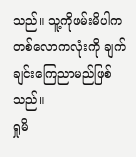သည်။ သူ့ကိုဖမ်းမိပါက တစ်လောကလုံးကို ချက်ချင်းကြေညာမည်ဖြစ်သည်။
ရှုမိ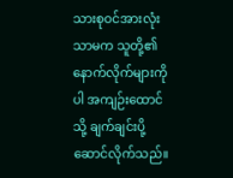သားစုဝင်အားလုံးသာမက သူတို့၏နောက်လိုက်များကိုပါ အကျဉ်းထောင်သို့ ချက်ချင်းပို့ဆောင်လိုက်သည်။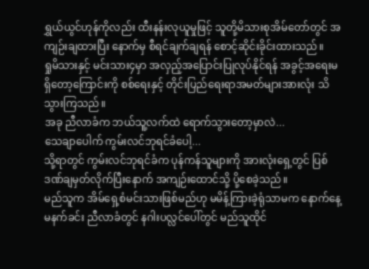ရွှယ်ယွင်ဟုန်ကိုလည်း ထီးနန်းလုယူမှုဖြင့် သူတို့မိသားစုအိမ်တော်တွင် အကျဉ်းချထားပြီး နောက်မှ စီရင်ချက်ချရန် စောင့်ဆိုင်းခိုင်းထားသည်။
ရှုမိသားနှင့် မင်းသား၄မှာ အလှည့်အပြောင်းပြုလုပ်နိုင်ရန် အခွင့်အရေးမရှိတော့ကြောင်းကို စစ်ရေးနှင့် တိုင်းပြည်ရေးရာအမတ်များအားလုံး သိသွားကြသည်။
အခု ညီလာခံက ဘယ်သူ့လက်ထဲ ရောက်သွားတော့မှာလဲ...
သေချာပေါက် ကွမ်းလင်ဘုရင်ခံပေါ့...
သို့ရာတွင် ကွမ်းလင်ဘုရင်ခံက ပုန်ကန်သူများကို အားလုံးရှေ့တွင် ပြစ်ဒဏ်ချမှတ်လိုက်ပြီးနောက် အကျဉ်းထောင်သို့ ပို့စေခဲ့သည်။
မည်သူက အိမ်ရှေ့စံမင်းသားဖြစ်မည်ဟု မမိန့်ကြားခဲ့ရုံသာမက နောက်နေ့မနက်ခင်း ညီလာခံတွင် နဂါးပလ္လင်ပေါ်တွင် မည်သူထိုင်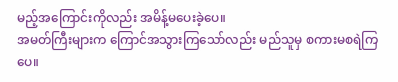မည့်အကြောင်းကိုလည်း အမိန့်မပေးခဲ့ပေ။
အမတ်ကြီးများက ကြောင်အသွားကြသော်လည်း မည်သူမှ စကားမစရဲကြပေ။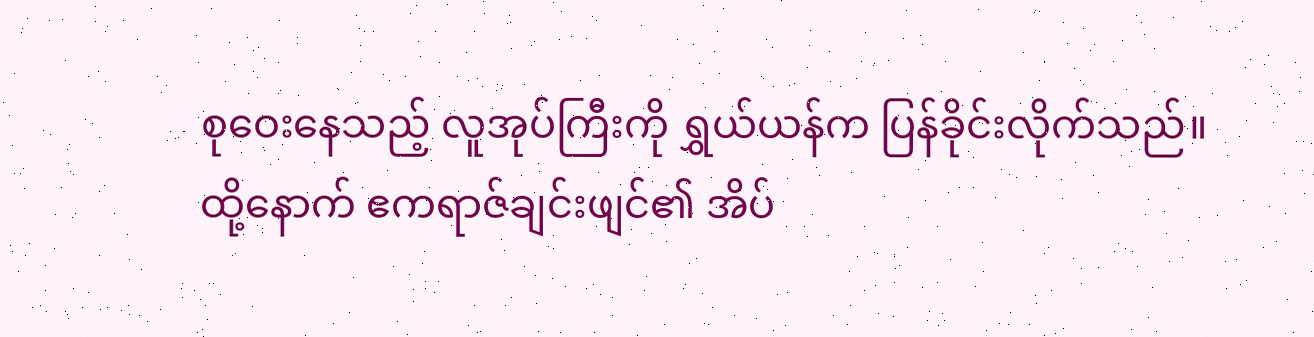စုဝေးနေသည့် လူအုပ်ကြီးကို ရွှယ်ယန်က ပြန်ခိုင်းလိုက်သည်။
ထို့နောက် ဧကရာဇ်ချင်းဖျင်၏ အိပ်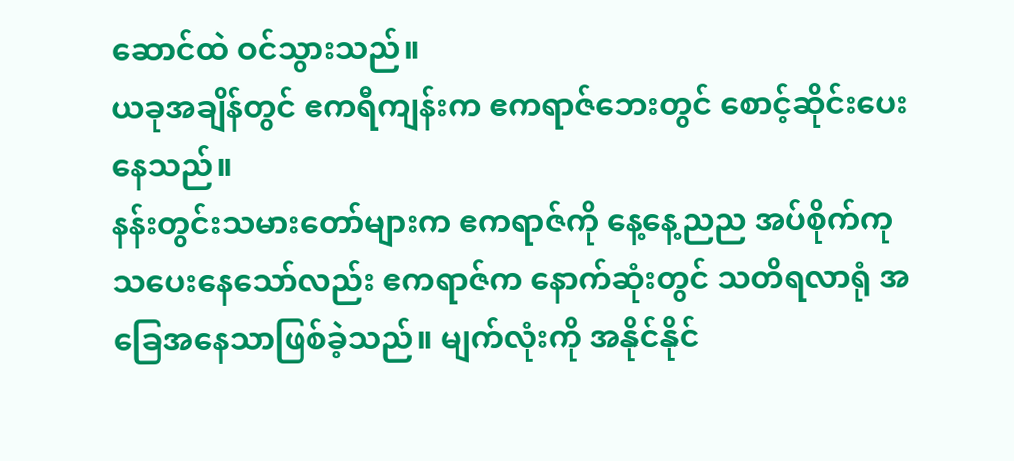ဆောင်ထဲ ဝင်သွားသည်။
ယခုအချိန်တွင် ဧကရီကျန်းက ဧကရာဇ်ဘေးတွင် စောင့်ဆိုင်းပေးနေသည်။
နန်းတွင်းသမားတော်များက ဧကရာဇ်ကို နေ့နေ့ညည အပ်စိုက်ကုသပေးနေသော်လည်း ဧကရာဇ်က နောက်ဆုံးတွင် သတိရလာရုံ အခြေအနေသာဖြစ်ခဲ့သည်။ မျက်လုံးကို အနိုင်နိုင်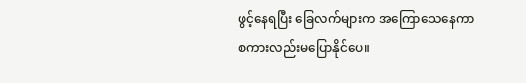ဖွင့်နေရပြီး ခြေလက်များက အကြောသေနေကာ စကားလည်းမပြောနိုင်ပေ။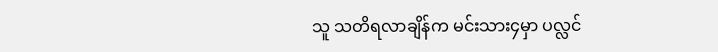သူ သတိရလာချိန်က မင်းသား၄မှာ ပလ္လင်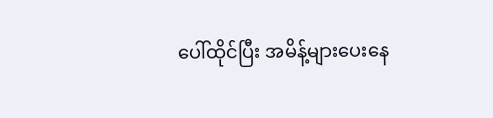ပေါ်ထိုင်ပြီး အမိန့်များပေးနေ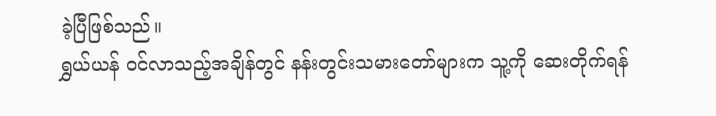ခဲ့ပြီဖြစ်သည်။
ရွှယ်ယန် ဝင်လာသည့်အချိန်တွင် နန်းတွင်းသမားတော်များက သူ့ကို ဆေးတိုက်ရန်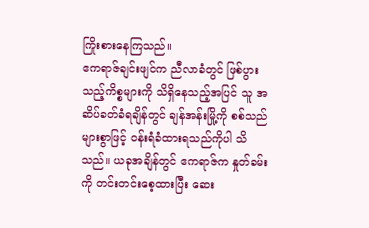ကြိုးစားနေကြသည်။
ဧကရာဇ်ချင်းဖျင်က ညီလာခံတွင် ဖြစ်ပွားသည့်ကိစ္စများကို သိရှိနေသည့်အပြင် သူ အဆိပ်ခတ်ခံရချိန်တွင် ချန်အန်းမြို့ကို စစ်သည်များစွာဖြင့် ဝန်းရံခံထားရသည်ကိုပါ သိသည်။ ယခုအချိန်တွင် ဧကရာဇ်က နှုတ်ခမ်းကို တင်းတင်းစေ့ထားပြီး ဆေး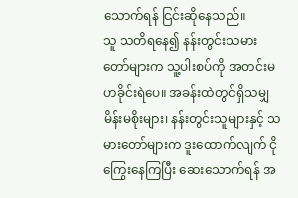သောက်ရန် ငြင်းဆိုနေသည်။
သူ သတိရနေ၍ နန်းတွင်းသမားတော်များက သူ့ပါးစပ်ကို အတင်းမဟခိုင်းရဲပေ။ အခန်းထဲတွင်ရှိသမျှ မိန်းမစိုးများ၊ နန်းတွင်းသူများနှင့် သမားတော်များက ဒူးထောက်လျက် ငိုကြွေးနေကြပြီး ဆေးသောက်ရန် အ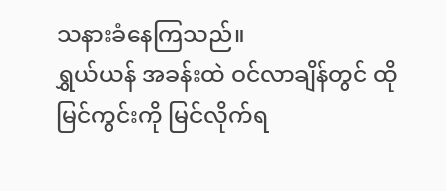သနားခံနေကြသည်။
ရွှယ်ယန် အခန်းထဲ ဝင်လာချိန်တွင် ထိုမြင်ကွင်းကို မြင်လိုက်ရ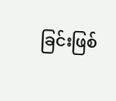ခြင်းဖြစ်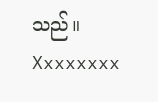သည်။
Xxxxxxxx